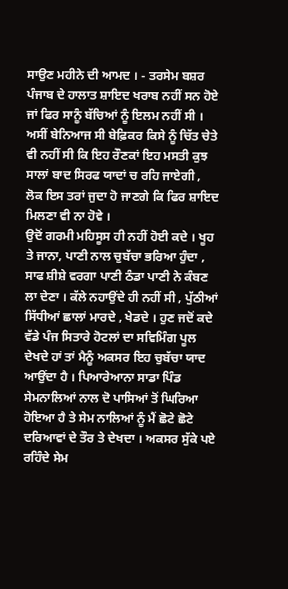ਸਾਉਣ ਮਹੀਨੇ ਦੀ ਆਮਦ । - ਤਰਸੇਮ ਬਸ਼ਰ
ਪੰਜਾਬ ਦੇ ਹਾਲਾਤ ਸ਼ਾਇਦ ਖਰਾਬ ਨਹੀਂ ਸਨ ਹੋਏ ਜਾਂ ਫਿਰ ਸਾਨੂੰ ਬੱਚਿਆਂ ਨੂੰ ਇਲਮ ਨਹੀਂ ਸੀ । ਅਸੀਂ ਬੇਨਿਆਜ ਸੀ ਬੇਫ਼ਿਕਰ ਕਿਸੇ ਨੂੰ ਚਿੱਤ ਚੇਤੇ ਵੀ ਨਹੀਂ ਸੀ ਕਿ ਇਹ ਰੌਣਕਾਂ ਇਹ ਮਸਤੀ ਕੁਝ ਸਾਲਾਂ ਬਾਦ ਸਿਰਫ ਯਾਦਾਂ ਚ ਰਹਿ ਜਾਏਗੀ , ਲੋਕ ਇਸ ਤਰਾਂ ਜੁਦਾ ਹੋ ਜਾਣਗੇ ਕਿ ਫਿਰ ਸ਼ਾਇਦ ਮਿਲਣਾ ਵੀ ਨਾ ਹੋਵੇ ।
ਉਦੋਂ ਗਰਮੀ ਮਹਿਸੂਸ ਹੀ ਨਹੀਂ ਹੋਈ ਕਦੇ । ਖੂਹ ਤੇ ਜਾਨਾ, ਪਾਣੀ ਨਾਲ ਚੁਬੱਚਾ ਭਰਿਆ ਹੁੰਦਾ , ਸਾਫ ਸ਼ੀਸ਼ੇ ਵਰਗਾ ਪਾਣੀ ਠੰਡਾ ਪਾਣੀ ਨੇ ਕੰਬਣ ਲਾ ਦੇਣਾ । ਕੱਲੇ ਨਹਾਉਂਦੇ ਹੀ ਨਹੀਂ ਸੀ , ਪੁੱਠੀਆਂ ਸਿੱਧੀਆਂ ਛਾਲਾਂ ਮਾਰਦੇ , ਖੇਡਦੇ । ਹੁਣ ਜਦੋਂ ਕਦੇ ਵੱਡੇ ਪੰਜ ਸਿਤਾਰੇ ਹੋਟਲਾਂ ਦਾ ਸਵਿਮਿੰਗ ਪੂਲ ਦੇਖਦੇ ਹਾਂ ਤਾਂ ਮੈਨੂੰ ਅਕਸਰ ਇਹ ਚੁਬੱਚਾ ਯਾਦ ਆਉਂਦਾ ਹੈ । ਪਿਆਰੇਆਨਾ ਸਾਡਾ ਪਿੰਡ ਸੇਮਨਾਲਿਆਂ ਨਾਲ ਦੋ ਪਾਸਿਆਂ ਤੋਂ ਘਿਰਿਆ ਹੋਇਆ ਹੈ ਤੇ ਸੇਮ ਨਾਲਿਆਂ ਨੂੰ ਮੈਂ ਛੋਟੇ ਛੋਟੇ ਦਰਿਆਵਾਂ ਦੇ ਤੌਰ ਤੇ ਦੇਖਦਾ । ਅਕਸਰ ਸੁੱਕੇ ਪਏ ਰਹਿੰਦੇ ਸੇਮ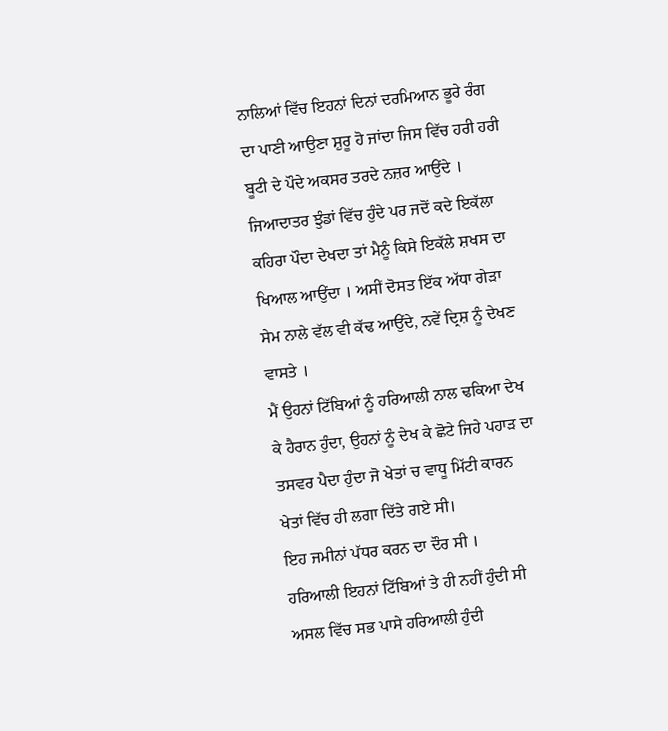ਨਾਲਿਆਂ ਵਿੱਚ ਇਹਨਾਂ ਦਿਨਾਂ ਦਰਮਿਆਨ ਭੂਰੇ ਰੰਗ ਦਾ ਪਾਣੀ ਆਉਣਾ ਸ਼ੁਰੂ ਹੋ ਜਾਂਦਾ ਜਿਸ ਵਿੱਚ ਹਰੀ ਹਰੀ ਬੂਟੀ ਦੇ ਪੌਦੇ ਅਕਸਰ ਤਰਦੇ ਨਜ਼ਰ ਆਉਂਦੇ । ਜਿਆਦਾਤਰ ਝੁੰਡਾਂ ਵਿੱਚ ਹੁੰਦੇ ਪਰ ਜਦੋਂ ਕਦੇ ਇਕੱਲਾ ਕਹਿਰਾ ਪੌਦਾ ਦੇਖਦਾ ਤਾਂ ਮੈਨੂੰ ਕਿਸੇ ਇਕੱਲੇ ਸ਼ਖਸ ਦਾ ਖਿਆਲ ਆਉਂਦਾ । ਅਸੀਂ ਦੋਸਤ ਇੱਕ ਅੱਧਾ ਗੇੜਾ ਸੇਮ ਨਾਲੇ ਵੱਲ ਵੀ ਕੱਢ ਆਉਂਦੇ, ਨਵੇਂ ਦ੍ਰਿਸ਼ ਨੂੰ ਦੇਖਣ ਵਾਸਤੇ ।
ਮੈਂ ਉਹਨਾਂ ਟਿੱਬਿਆਂ ਨੂੰ ਹਰਿਆਲੀ ਨਾਲ ਢਕਿਆ ਦੇਖ ਕੇ ਹੈਰਾਨ ਹੁੰਦਾ, ਉਹਨਾਂ ਨੂੰ ਦੇਖ ਕੇ ਛੋਟੇ ਜਿਹੇ ਪਹਾੜ ਦਾ ਤਸਵਰ ਪੈਦਾ ਹੁੰਦਾ ਜੋ ਖੇਤਾਂ ਚ ਵਾਧੂ ਮਿੱਟੀ ਕਾਰਨ ਖੇਤਾਂ ਵਿੱਚ ਹੀ ਲਗਾ ਦਿੱਤੇ ਗਏ ਸੀ।
ਇਹ ਜਮੀਨਾਂ ਪੱਧਰ ਕਰਨ ਦਾ ਦੌਰ ਸੀ ।
ਹਰਿਆਲੀ ਇਹਨਾਂ ਟਿੱਬਿਆਂ ਤੇ ਹੀ ਨਹੀਂ ਹੁੰਦੀ ਸੀ ਅਸਲ ਵਿੱਚ ਸਭ ਪਾਸੇ ਹਰਿਆਲੀ ਹੁੰਦੀ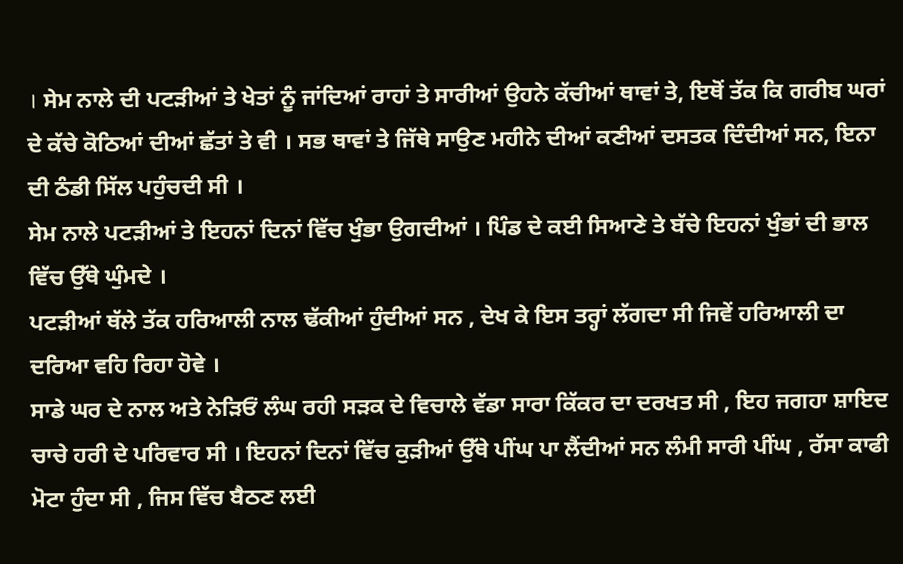। ਸੇਮ ਨਾਲੇ ਦੀ ਪਟੜੀਆਂ ਤੇ ਖੇਤਾਂ ਨੂੰ ਜਾਂਦਿਆਂ ਰਾਹਾਂ ਤੇ ਸਾਰੀਆਂ ਉਹਨੇ ਕੱਚੀਆਂ ਥਾਵਾਂ ਤੇ, ਇਥੋਂ ਤੱਕ ਕਿ ਗਰੀਬ ਘਰਾਂ ਦੇ ਕੱਚੇ ਕੋਠਿਆਂ ਦੀਆਂ ਛੱਤਾਂ ਤੇ ਵੀ । ਸਭ ਥਾਵਾਂ ਤੇ ਜਿੱਥੇ ਸਾਉਣ ਮਹੀਨੇ ਦੀਆਂ ਕਣੀਆਂ ਦਸਤਕ ਦਿੰਦੀਆਂ ਸਨ, ਇਨਾ ਦੀ ਠੰਡੀ ਸਿੱਲ ਪਹੁੰਚਦੀ ਸੀ ।
ਸੇਮ ਨਾਲੇ ਪਟੜੀਆਂ ਤੇ ਇਹਨਾਂ ਦਿਨਾਂ ਵਿੱਚ ਖੁੰਭਾ ਉਗਦੀਆਂ । ਪਿੰਡ ਦੇ ਕਈ ਸਿਆਣੇ ਤੇ ਬੱਚੇ ਇਹਨਾਂ ਖੁੰਭਾਂ ਦੀ ਭਾਲ ਵਿੱਚ ਉੱਥੇ ਘੁੰਮਦੇ ।
ਪਟੜੀਆਂ ਥੱਲੇ ਤੱਕ ਹਰਿਆਲੀ ਨਾਲ ਢੱਕੀਆਂ ਹੁੰਦੀਆਂ ਸਨ , ਦੇਖ ਕੇ ਇਸ ਤਰ੍ਹਾਂ ਲੱਗਦਾ ਸੀ ਜਿਵੇਂ ਹਰਿਆਲੀ ਦਾ ਦਰਿਆ ਵਹਿ ਰਿਹਾ ਹੋਵੇ ।
ਸਾਡੇ ਘਰ ਦੇ ਨਾਲ ਅਤੇ ਨੇੜਿਓਂ ਲੰਘ ਰਹੀ ਸੜਕ ਦੇ ਵਿਚਾਲੇ ਵੱਡਾ ਸਾਰਾ ਕਿੱਕਰ ਦਾ ਦਰਖਤ ਸੀ , ਇਹ ਜਗਹਾ ਸ਼ਾਇਦ ਚਾਚੇ ਹਰੀ ਦੇ ਪਰਿਵਾਰ ਸੀ । ਇਹਨਾਂ ਦਿਨਾਂ ਵਿੱਚ ਕੁੜੀਆਂ ਉੱਥੇ ਪੀਂਘ ਪਾ ਲੈਂਦੀਆਂ ਸਨ ਲੰਮੀ ਸਾਰੀ ਪੀਂਘ , ਰੱਸਾ ਕਾਫੀ ਮੋਟਾ ਹੁੰਦਾ ਸੀ , ਜਿਸ ਵਿੱਚ ਬੈਠਣ ਲਈ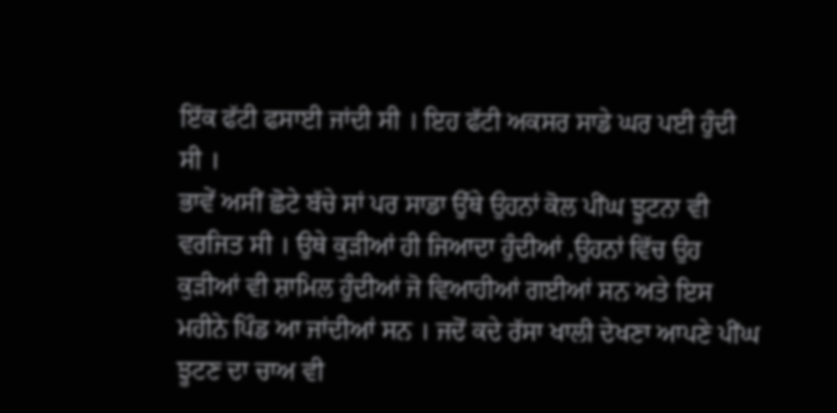ਇੱਕ ਫੱਟੀ ਫਸਾਈ ਜਾਂਦੀ ਸੀ । ਇਹ ਫੱਟੀ ਅਕਸਰ ਸਾਡੇ ਘਰ ਪਈ ਹੁੰਦੀ ਸੀ ।
ਭਾਵੇਂ ਅਸੀਂ ਛੋਟੇ ਬੱਚੇ ਸਾਂ ਪਰ ਸਾਡਾ ਉੱਥੇ ਉਹਨਾਂ ਕੋਲ ਪੀਂਘ ਝੂਟਨਾ ਵੀ ਵਰਜਿਤ ਸੀ । ਉਥੇ ਕੁੜੀਆਂ ਹੀ ਜਿਆਦਾ ਹੁੰਦੀਆਂ ,ਉਹਨਾਂ ਵਿੱਚ ਉਹ ਕੁੜੀਆਂ ਵੀ ਸ਼ਾਮਿਲ ਹੁੰਦੀਆਂ ਜੋ ਵਿਆਹੀਆਂ ਗਈਆਂ ਸਨ ਅਤੇ ਇਸ ਮਹੀਨੇ ਪਿੰਡ ਆ ਜਾਂਦੀਆਂ ਸਨ । ਜਦੋਂ ਕਦੇ ਰੱਸਾ ਖਾਲੀ ਦੇਖਣਾ ਆਪਣੇ ਪੀਂਘ ਝੂਟਣ ਦਾ ਚਾਅ ਵੀ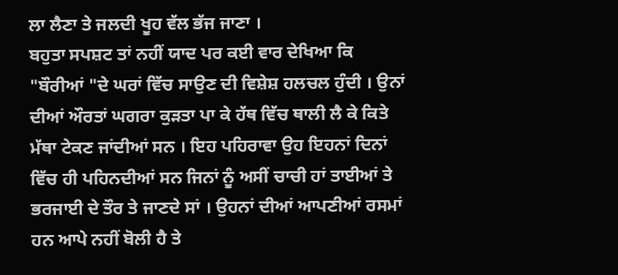ਲਾ ਲੈਣਾ ਤੇ ਜਲਦੀ ਖੂਹ ਵੱਲ ਭੱਜ ਜਾਣਾ ।
ਬਹੁਤਾ ਸਪਸ਼ਟ ਤਾਂ ਨਹੀਂ ਯਾਦ ਪਰ ਕਈ ਵਾਰ ਦੇਖਿਆ ਕਿ "ਬੌਰੀਆਂ "ਦੇ ਘਰਾਂ ਵਿੱਚ ਸਾਉਣ ਦੀ ਵਿਸ਼ੇਸ਼ ਹਲਚਲ ਹੁੰਦੀ । ਉਨਾਂ ਦੀਆਂ ਔਰਤਾਂ ਘਗਰਾ ਕੁੜਤਾ ਪਾ ਕੇ ਹੱਥ ਵਿੱਚ ਥਾਲੀ ਲੈ ਕੇ ਕਿਤੇ ਮੱਥਾ ਟੇਕਣ ਜਾਂਦੀਆਂ ਸਨ । ਇਹ ਪਹਿਰਾਵਾ ਉਹ ਇਹਨਾਂ ਦਿਨਾਂ ਵਿੱਚ ਹੀ ਪਹਿਨਦੀਆਂ ਸਨ ਜਿਨਾਂ ਨੂੰ ਅਸੀਂ ਚਾਚੀ ਹਾਂ ਤਾਈਆਂ ਤੇ ਭਰਜਾਈ ਦੇ ਤੌਰ ਤੇ ਜਾਣਦੇ ਸਾਂ । ਉਹਨਾਂ ਦੀਆਂ ਆਪਣੀਆਂ ਰਸਮਾਂ ਹਨ ਆਪੇ ਨਹੀਂ ਬੋਲੀ ਹੈ ਤੇ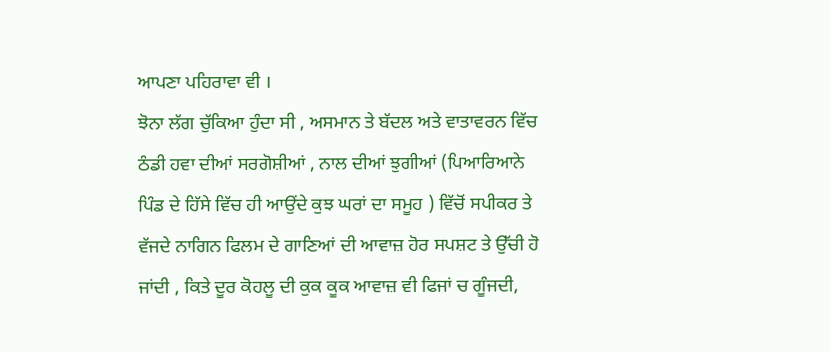ਆਪਣਾ ਪਹਿਰਾਵਾ ਵੀ ।
ਝੋਨਾ ਲੱਗ ਚੁੱਕਿਆ ਹੁੰਦਾ ਸੀ , ਅਸਮਾਨ ਤੇ ਬੱਦਲ ਅਤੇ ਵਾਤਾਵਰਨ ਵਿੱਚ ਠੰਡੀ ਹਵਾ ਦੀਆਂ ਸਰਗੋਸ਼ੀਆਂ , ਨਾਲ ਦੀਆਂ ਝੁਗੀਆਂ (ਪਿਆਰਿਆਨੇ ਪਿੰਡ ਦੇ ਹਿੱਸੇ ਵਿੱਚ ਹੀ ਆਉਂਦੇ ਕੁਝ ਘਰਾਂ ਦਾ ਸਮੂਹ ) ਵਿੱਚੋਂ ਸਪੀਕਰ ਤੇ ਵੱਜਦੇ ਨਾਗਿਨ ਫਿਲਮ ਦੇ ਗਾਣਿਆਂ ਦੀ ਆਵਾਜ਼ ਹੋਰ ਸਪਸ਼ਟ ਤੇ ਉੱਚੀ ਹੋ ਜਾਂਦੀ , ਕਿਤੇ ਦੂਰ ਕੋਹਲੂ ਦੀ ਕੁਕ ਕੂਕ ਆਵਾਜ਼ ਵੀ ਫਿਜਾਂ ਚ ਗੂੰਜਦੀ,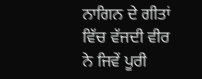ਨਾਗਿਨ ਦੇ ਗੀਤਾਂ ਵਿੱਚ ਵੱਜਦੀ ਵੀਰ ਨੇ ਜਿਵੇਂ ਪੂਰੀ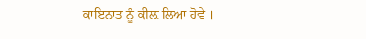ਕਾਇਨਾਤ ਨੂੰ ਕੀਲ਼ ਲਿਆ ਹੋਵੇ ।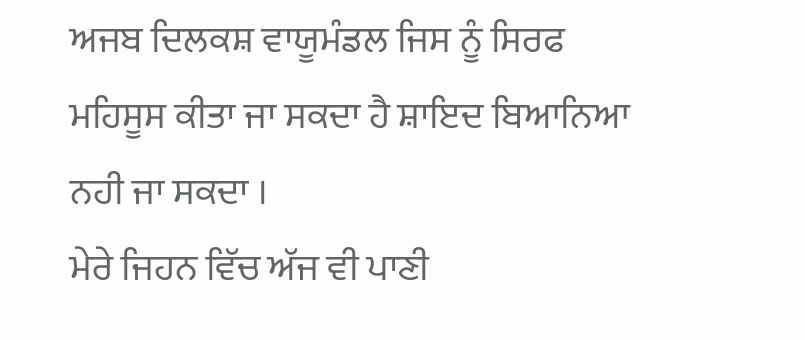ਅਜਬ ਦਿਲਕਸ਼ ਵਾਯੂਮੰਡਲ ਜਿਸ ਨੂੰ ਸਿਰਫ ਮਹਿਸੂਸ ਕੀਤਾ ਜਾ ਸਕਦਾ ਹੈ ਸ਼ਾਇਦ ਬਿਆਨਿਆ ਨਹੀ ਜਾ ਸਕਦਾ ।
ਮੇਰੇ ਜਿਹਨ ਵਿੱਚ ਅੱਜ ਵੀ ਪਾਣੀ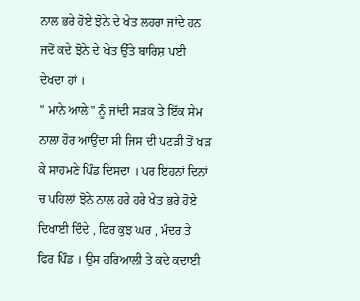ਨਾਲ ਭਰੇ ਹੋਏ ਝੋਨੇ ਦੇ ਖੇਤ ਲਹਰਾ ਜਾਂਦੇ ਹਨ ਜਦੋਂ ਕਦੇ ਝੋਨੇ ਦੇ ਖੇਤ ਉੱਤੇ ਬਾਰਿਸ਼ ਪਈ ਦੇਖਦਾ ਹਾਂ ।
" ਮਾਨੇ ਆਲੇ" ਨੂੰ ਜਾਂਦੀ ਸੜਕ ਤੇ ਇੱਕ ਸੇਮ ਨਾਲਾ ਹੋਰ ਆਉਂਦਾ ਸੀ ਜਿਸ ਦੀ ਪਟੜੀ ਤੋਂ ਖੜ ਕੇ ਸਾਹਮਣੇ ਪਿੰਡ ਦਿਸਦਾ । ਪਰ ਇਹਨਾਂ ਦਿਨਾਂ ਚ ਪਹਿਲਾਂ ਝੋਨੇ ਨਾਲ ਹਰੇ ਹਰੇ ਖੇਤ ਭਰੇ ਹੋਏ ਦਿਖਾਈ ਦਿੰਦੇ , ਫਿਰ ਕੁਝ ਘਰ , ਮੰਦਰ ਤੇ ਫਿਰ ਪਿੰਡ । ਉਸ ਹਰਿਆਲੀ ਤੇ ਕਦੇ ਕਦਾਈ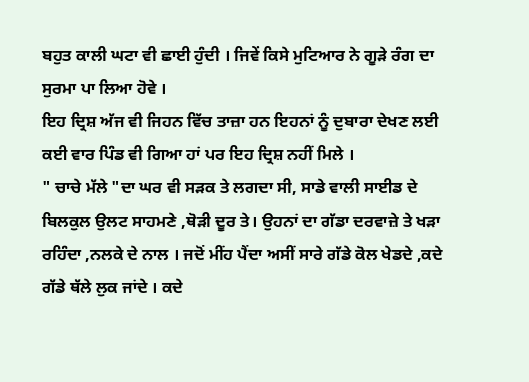ਬਹੁਤ ਕਾਲੀ ਘਟਾ ਵੀ ਛਾਈ ਹੁੰਦੀ । ਜਿਵੇਂ ਕਿਸੇ ਮੁਟਿਆਰ ਨੇ ਗੂੜੇ ਰੰਗ ਦਾ ਸੁਰਮਾ ਪਾ ਲਿਆ ਹੋਵੇ ।
ਇਹ ਦ੍ਰਿਸ਼ ਅੱਜ ਵੀ ਜਿਹਨ ਵਿੱਚ ਤਾਜ਼ਾ ਹਨ ਇਹਨਾਂ ਨੂੰ ਦੁਬਾਰਾ ਦੇਖਣ ਲਈ ਕਈ ਵਾਰ ਪਿੰਡ ਵੀ ਗਿਆ ਹਾਂ ਪਰ ਇਹ ਦ੍ਰਿਸ਼ ਨਹੀਂ ਮਿਲੇ ।
" ਚਾਚੇ ਮੱਲੇ "ਦਾ ਘਰ ਵੀ ਸੜਕ ਤੇ ਲਗਦਾ ਸੀ, ਸਾਡੇ ਵਾਲੀ ਸਾਈਡ ਦੇ ਬਿਲਕੁਲ ਉਲਟ ਸਾਹਮਣੇ ,ਥੋੜੀ ਦੂਰ ਤੇ। ਉਹਨਾਂ ਦਾ ਗੱਡਾ ਦਰਵਾਜ਼ੇ ਤੇ ਖੜਾ ਰਹਿੰਦਾ ,ਨਲਕੇ ਦੇ ਨਾਲ । ਜਦੋਂ ਮੀਂਹ ਪੈਂਦਾ ਅਸੀਂ ਸਾਰੇ ਗੱਡੇ ਕੋਲ ਖੇਡਦੇ ,ਕਦੇ ਗੱਡੇ ਥੱਲੇ ਲੁਕ ਜਾਂਦੇ । ਕਦੇ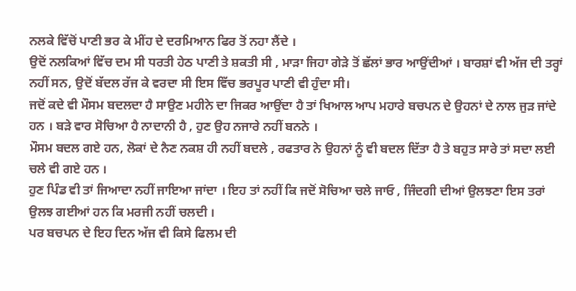ਨਲਕੇ ਵਿੱਚੋਂ ਪਾਣੀ ਭਰ ਕੇ ਮੀਂਹ ਦੇ ਦਰਮਿਆਨ ਫਿਰ ਤੋਂ ਨਹਾ ਲੈਂਦੇ ।
ਉਦੋਂ ਨਲਕਿਆਂ ਵਿੱਚ ਦਮ ਸੀ ਧਰਤੀ ਹੇਠ ਪਾਣੀ ਤੇ ਸ਼ਕਤੀ ਸੀ , ਮਾੜਾ ਜਿਹਾ ਗੇੜੇ ਤੋਂ ਛੱਲਾਂ ਭਾਰ ਆਉਂਦੀਆਂ । ਬਾਰਸ਼ਾਂ ਵੀ ਅੱਜ ਦੀ ਤਰ੍ਹਾਂ ਨਹੀਂ ਸਨ, ਉਦੋਂ ਬੱਦਲ ਰੱਜ ਕੇ ਵਰਦਾ ਸੀ ਇਸ ਵਿੱਚ ਭਰਪੂਰ ਪਾਣੀ ਵੀ ਹੁੰਦਾ ਸੀ।
ਜਦੋਂ ਕਦੇ ਵੀ ਮੌਸਮ ਬਦਲਦਾ ਹੈ ਸਾਉਣ ਮਹੀਨੇ ਦਾ ਜਿਕਰ ਆਉਂਦਾ ਹੈ ਤਾਂ ਖਿਆਲ ਆਪ ਮਹਾਰੇ ਬਚਪਨ ਦੇ ਉਹਨਾਂ ਦੇ ਨਾਲ ਜੁੜ ਜਾਂਦੇ ਹਨ । ਬੜੇ ਵਾਰ ਸੋਚਿਆ ਹੈ ਨਾਦਾਨੀ ਹੈ , ਹੁਣ ਉਹ ਨਜਾਰੇ ਨਹੀਂ ਬਨਨੇ ।
ਮੌਸਮ ਬਦਲ ਗਏ ਹਨ, ਲੋਕਾਂ ਦੇ ਨੈਣ ਨਕਸ਼ ਹੀ ਨਹੀਂ ਬਦਲੇ , ਰਫਤਾਰ ਨੇ ਉਹਨਾਂ ਨੂੰ ਵੀ ਬਦਲ ਦਿੱਤਾ ਹੈ ਤੇ ਬਹੁਤ ਸਾਰੇ ਤਾਂ ਸਦਾ ਲਈ ਚਲੇ ਵੀ ਗਏ ਹਨ ।
ਹੁਣ ਪਿੰਡ ਵੀ ਤਾਂ ਜਿਆਦਾ ਨਹੀਂ ਜਾਇਆ ਜਾਂਦਾ । ਇਹ ਤਾਂ ਨਹੀਂ ਕਿ ਜਦੋਂ ਸੋਚਿਆ ਚਲੇ ਜਾਓ , ਜਿੰਦਗੀ ਦੀਆਂ ਉਲਝਣਾ ਇਸ ਤਰਾਂ ਉਲਝ ਗਈਆਂ ਹਨ ਕਿ ਮਰਜੀ ਨਹੀਂ ਚਲਦੀ ।
ਪਰ ਬਚਪਨ ਦੇ ਇਹ ਦਿਨ ਅੱਜ ਵੀ ਕਿਸੇ ਫਿਲਮ ਦੀ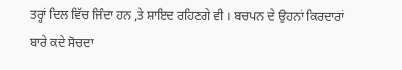ਤਰ੍ਹਾਂ ਦਿਲ ਵਿੱਚ ਜਿੰਦਾ ਹਨ ,ਤੇ ਸ਼ਾਇਦ ਰਹਿਣਗੇ ਵੀ । ਬਚਪਨ ਦੇ ਉਹਨਾਂ ਕਿਰਦਾਰਾਂ ਬਾਰੇ ਕਦੇ ਸੋਚਦਾ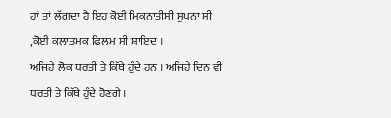ਹਾਂ ਤਾਂ ਲੱਗਦਾ ਹੈ ਇਹ ਕੋਈ ਮਿਕਨਾਤੀਸੀ ਸੁਪਨਾ ਸੀ ,ਕੋਈ ਕਲਾਤਮਕ ਫਿਲਮ ਸੀ ਸ਼ਾਇਦ ।
ਅਜਿਹੇ ਲੋਕ ਧਰਤੀ ਤੇ ਕਿੱਥੇ ਹੁੰਦੇ ਹਨ । ਅਜਿਹੇ ਦਿਨ ਵੀ ਧਰਤੀ ਤੇ ਕਿੱਥੇ ਹੁੰਦੇ ਹੋਣਗੇ ।